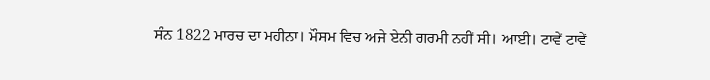ਸੰਨ 1822 ਮਾਰਚ ਦਾ ਮਹੀਨਾ। ਮੌਸਮ ਵਿਚ ਅਜੇ ਏਨੀ ਗਰਮੀ ਨਹੀਂ ਸੀ। ਆਈ। ਟਾਵੇਂ ਟਾਵੇਂ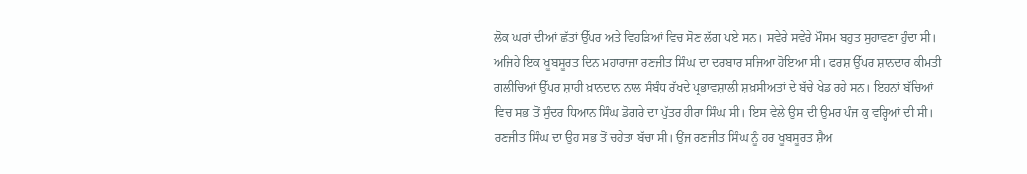ਲੋਕ ਘਰਾਂ ਦੀਆਂ ਛੱਤਾਂ ਉੱਪਰ ਅਤੇ ਵਿਹੜਿਆਂ ਵਿਚ ਸੋਣ ਲੱਗ ਪਏ ਸਨ। ਸਵੇਰੇ ਸਵੇਰੇ ਮੌਸਮ ਬਹੁਤ ਸੁਹਾਵਣਾ ਹੁੰਦਾ ਸੀ। ਅਜਿਹੇ ਇਕ ਖੂਬਸੂਰਤ ਦਿਨ ਮਹਾਰਾਜਾ ਰਣਜੀਤ ਸਿੰਘ ਦਾ ਦਰਬਾਰ ਸਜਿਆ ਹੋਇਆ ਸੀ। ਫਰਸ਼ ਉੱਪਰ ਸ਼ਾਨਦਾਰ ਕੀਮਤੀ ਗਲੀਚਿਆਂ ਉੱਪਰ ਸ਼ਾਹੀ ਖ਼ਾਨਦਾਨ ਨਾਲ ਸੰਬੰਧ ਰੱਖਦੇ ਪ੍ਰਭਾਵਸ਼ਾਲੀ ਸ਼ਖ਼ਸੀਅਤਾਂ ਦੇ ਬੱਚੇ ਖੇਡ ਰਹੇ ਸਨ। ਇਹਨਾਂ ਬੱਚਿਆਂ ਵਿਚ ਸਭ ਤੋਂ ਸੁੰਦਰ ਧਿਆਨ ਸਿੰਘ ਡੋਗਰੇ ਦਾ ਪੁੱਤਰ ਹੀਰਾ ਸਿੰਘ ਸੀ। ਇਸ ਵੇਲੇ ਉਸ ਦੀ ਉਮਰ ਪੰਜ ਕੁ ਵਰ੍ਹਿਆਂ ਦੀ ਸੀ। ਰਣਜੀਤ ਸਿੰਘ ਦਾ ਉਹ ਸਭ ਤੋਂ ਚਹੇਤਾ ਬੱਚਾ ਸੀ। ਉਂਜ ਰਣਜੀਤ ਸਿੰਘ ਨੂੰ ਹਰ ਖੂਬਸੂਰਤ ਸ਼ੈਅ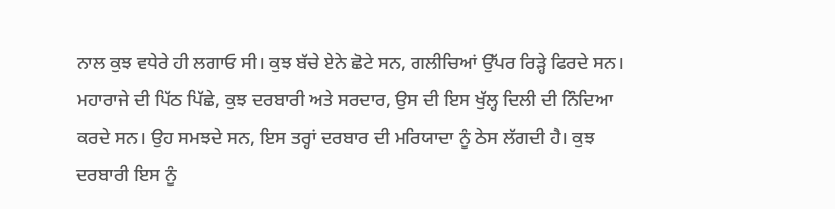ਨਾਲ ਕੁਝ ਵਧੇਰੇ ਹੀ ਲਗਾਓ ਸੀ। ਕੁਝ ਬੱਚੇ ਏਨੇ ਛੋਟੇ ਸਨ, ਗਲੀਚਿਆਂ ਉੱਪਰ ਰਿੜ੍ਹੇ ਫਿਰਦੇ ਸਨ।
ਮਹਾਰਾਜੇ ਦੀ ਪਿੱਠ ਪਿੱਛੇ, ਕੁਝ ਦਰਬਾਰੀ ਅਤੇ ਸਰਦਾਰ, ਉਸ ਦੀ ਇਸ ਖੁੱਲ੍ਹ ਦਿਲੀ ਦੀ ਨਿੰਦਿਆ ਕਰਦੇ ਸਨ। ਉਹ ਸਮਝਦੇ ਸਨ, ਇਸ ਤਰ੍ਹਾਂ ਦਰਬਾਰ ਦੀ ਮਰਿਯਾਦਾ ਨੂੰ ਠੇਸ ਲੱਗਦੀ ਹੈ। ਕੁਝ ਦਰਬਾਰੀ ਇਸ ਨੂੰ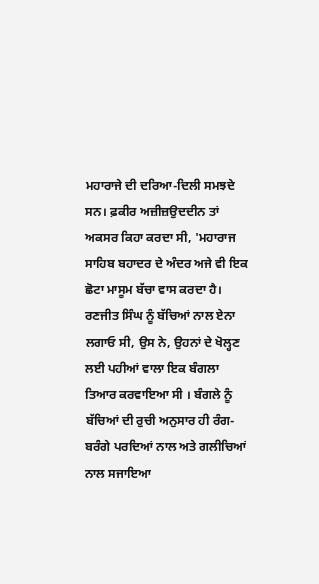ਮਹਾਰਾਜੇ ਦੀ ਦਰਿਆ-ਦਿਲੀ ਸਮਝਦੇ ਸਨ। ਫ਼ਕੀਰ ਅਜ਼ੀਜ਼ਉਦਦੀਨ ਤਾਂ ਅਕਸਰ ਕਿਹਾ ਕਰਦਾ ਸੀ, 'ਮਹਾਰਾਜ ਸਾਹਿਬ ਬਹਾਦਰ ਦੇ ਅੰਦਰ ਅਜੇ ਵੀ ਇਕ ਛੋਟਾ ਮਾਸੂਮ ਬੱਚਾ ਵਾਸ ਕਰਦਾ ਹੈ।
ਰਣਜੀਤ ਸਿੰਘ ਨੂੰ ਬੱਚਿਆਂ ਨਾਲ ਏਨਾ ਲਗਾਓ ਸੀ, ਉਸ ਨੇ, ਉਹਨਾਂ ਦੇ ਖੋਲ੍ਹਣ ਲਈ ਪਹੀਆਂ ਵਾਲਾ ਇਕ ਬੰਗਲਾ ਤਿਆਰ ਕਰਵਾਇਆ ਸੀ । ਬੰਗਲੇ ਨੂੰ ਬੱਚਿਆਂ ਦੀ ਰੁਚੀ ਅਨੁਸਾਰ ਹੀ ਰੰਗ-ਬਰੰਗੇ ਪਰਦਿਆਂ ਨਾਲ ਅਤੇ ਗਲੀਚਿਆਂ ਨਾਲ ਸਜਾਇਆ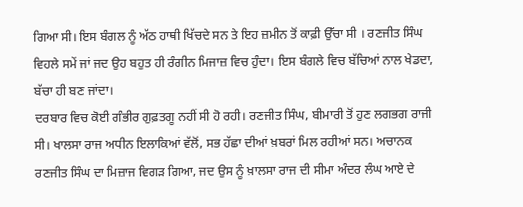ਗਿਆ ਸੀ। ਇਸ ਬੰਗਲ ਨੂੰ ਅੱਠ ਹਾਥੀ ਖਿੱਚਦੇ ਸਨ ਤੇ ਇਹ ਜ਼ਮੀਨ ਤੋਂ ਕਾਫ਼ੀ ਉੱਚਾ ਸੀ । ਰਣਜੀਤ ਸਿੰਘ ਵਿਹਲੇ ਸਮੇਂ ਜਾਂ ਜਦ ਉਹ ਬਹੁਤ ਹੀ ਰੰਗੀਨ ਮਿਜਾਜ਼ ਵਿਚ ਹੁੰਦਾ। ਇਸ ਬੰਗਲੇ ਵਿਚ ਬੱਚਿਆਂ ਨਾਲ ਖੇਡਦਾ, ਬੱਚਾ ਹੀ ਬਣ ਜਾਂਦਾ।
ਦਰਬਾਰ ਵਿਚ ਕੋਈ ਗੰਭੀਰ ਗੁਫ਼ਤਗੂ ਨਹੀਂ ਸੀ ਹੋ ਰਹੀ। ਰਣਜੀਤ ਸਿੰਘ, ਬੀਮਾਰੀ ਤੋਂ ਹੁਣ ਲਗਭਗ ਰਾਜੀ ਸੀ। ਖਾਲਸਾ ਰਾਜ ਅਧੀਨ ਇਲਾਕਿਆਂ ਵੱਲੋਂ, ਸਭ ਹੱਛਾ ਦੀਆਂ ਖ਼ਬਰਾਂ ਮਿਲ ਰਹੀਆਂ ਸਨ। ਅਚਾਨਕ ਰਣਜੀਤ ਸਿੰਘ ਦਾ ਮਿਜ਼ਾਜ ਵਿਗੜ ਗਿਆ, ਜਦ ਉਸ ਨੂੰ ਖ਼ਾਲਸਾ ਰਾਜ ਦੀ ਸੀਮਾ ਅੰਦਰ ਲੰਘ ਆਏ ਦੇ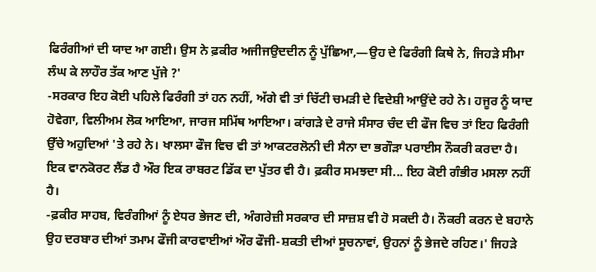ਫਿਰੰਗੀਆਂ ਦੀ ਯਾਦ ਆ ਗਈ। ਉਸ ਨੇ ਫ਼ਕੀਰ ਅਜੀਜਉਦਦੀਨ ਨੂੰ ਪੁੱਛਿਆ,—ਉਹ ਦੇ ਫਿਰੰਗੀ ਕਿਥੇ ਨੇ, ਜਿਹੜੇ ਸੀਮਾ ਲੰਘ ਕੇ ਲਾਹੌਰ ਤੱਕ ਆਣ ਪੁੱਜੇ ?'
-ਸਰਕਾਰ ਇਹ ਕੋਈ ਪਹਿਲੇ ਫਿਰੰਗੀ ਤਾਂ ਹਨ ਨਹੀਂ, ਅੱਗੇ ਵੀ ਤਾਂ ਚਿੱਟੀ ਚਮੜੀ ਦੇ ਵਿਦੇਸ਼ੀ ਆਉਂਦੇ ਰਹੇ ਨੇ। ਹਜੂਰ ਨੂੰ ਯਾਦ ਹੋਵੇਗਾ, ਵਿਲੀਅਮ ਲੋਕ ਆਇਆ, ਜਾਰਜ ਸਮਿੱਥ ਆਇਆ। ਕਾਂਗੜੇ ਦੇ ਰਾਜੇ ਸੰਸਾਰ ਚੰਦ ਦੀ ਫੌਜ ਵਿਚ ਤਾਂ ਇਹ ਫਿਰੰਗੀ ਉੱਚੇ ਅਹੁਦਿਆਂ 'ਤੇ ਰਹੇ ਨੇ। ਖਾਲਸਾ ਫੌਜ ਵਿਚ ਵੀ ਤਾਂ ਆਕਟਰਲੋਨੀ ਦੀ ਸੈਨਾ ਦਾ ਭਗੌੜਾ ਪਰਾਈਸ ਨੌਕਰੀ ਕਰਦਾ ਹੈ। ਇਕ ਵਾਨਕੋਰਟ ਲੈਂਡ ਹੈ ਔਰ ਇਕ ਰਾਬਰਟ ਡਿੱਕ ਦਾ ਪੁੱਤਰ ਵੀ ਹੈ। ਫ਼ਕੀਰ ਸਮਝਦਾ ਸੀ... ਇਹ ਕੋਈ ਗੰਭੀਰ ਮਸਲਾ ਨਹੀਂ ਹੈ।
-ਫ਼ਕੀਰ ਸਾਹਬ, ਵਿਰੰਗੀਆਂ ਨੂੰ ਏਧਰ ਭੇਜਣ ਦੀ, ਅੰਗਰੇਜ਼ੀ ਸਰਕਾਰ ਦੀ ਸਾਜ਼ਸ਼ ਵੀ ਹੋ ਸਕਦੀ ਹੈ। ਨੌਕਰੀ ਕਰਨ ਦੇ ਬਹਾਨੇ ਉਹ ਦਰਬਾਰ ਦੀਆਂ ਤਮਾਮ ਫੌਜੀ ਕਾਰਵਾਈਆਂ ਔਰ ਫੌਜੀ-ਸ਼ਕਤੀ ਦੀਆਂ ਸੂਚਨਾਵਾਂ, ਉਹਨਾਂ ਨੂੰ ਭੇਜਦੇ ਰਹਿਣ।' ਜਿਹੜੇ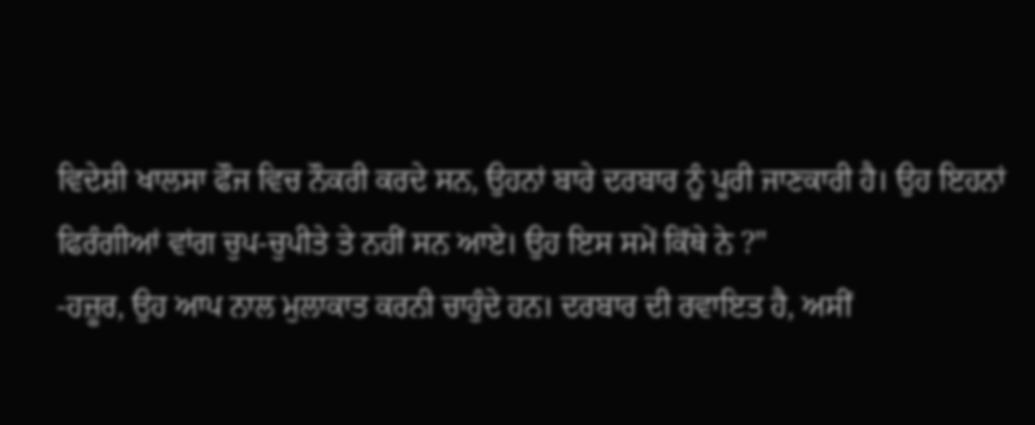ਵਿਦੇਸ਼ੀ ਖਾਲਸਾ ਫੌਜ ਵਿਚ ਨੌਕਰੀ ਕਰਦੇ ਸਨ, ਉਹਨਾਂ ਬਾਰੇ ਦਰਬਾਰ ਨੂੰ ਪੂਰੀ ਜਾਣਕਾਰੀ ਹੈ। ਉਹ ਇਹਨਾਂ ਫਿਰੰਗੀਆਂ ਵਾਂਗ ਚੁਪ-ਚੁਪੀਤੇ ਤੇ ਨਹੀਂ ਸਨ ਆਏ। ਉਹ ਇਸ ਸਮੇਂ ਕਿੱਥੇ ਨੇ ?"
-ਹਜ਼ੂਰ, ਉਹ ਆਪ ਨਾਲ ਮੁਲਾਕਾਤ ਕਰਨੀ ਚਾਹੁੰਦੇ ਹਨ। ਦਰਬਾਰ ਦੀ ਰਵਾਇਤ ਹੈ, ਅਸੀਂ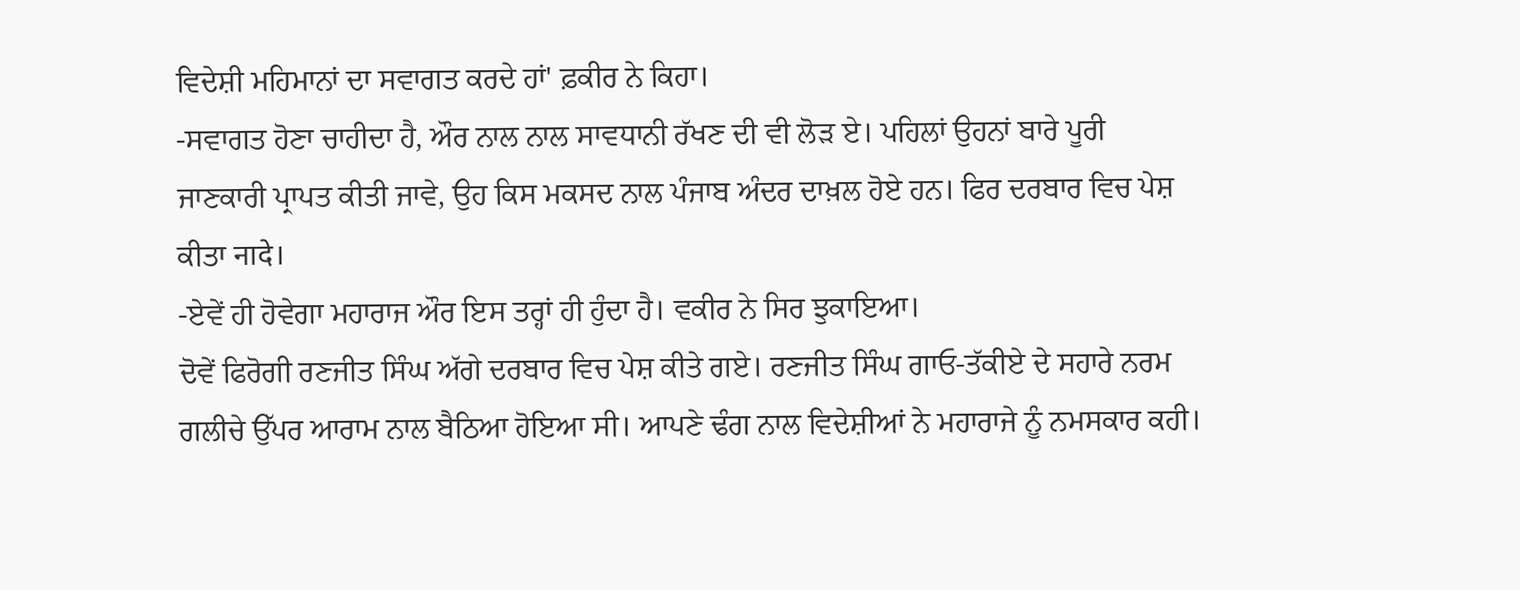ਵਿਦੇਸ਼ੀ ਮਹਿਮਾਨਾਂ ਦਾ ਸਵਾਗਤ ਕਰਦੇ ਹਾਂ' ਫ਼ਕੀਰ ਨੇ ਕਿਹਾ।
-ਸਵਾਗਤ ਹੋਣਾ ਚਾਹੀਦਾ ਹੈ, ਔਰ ਨਾਲ ਨਾਲ ਸਾਵਧਾਨੀ ਰੱਖਣ ਦੀ ਵੀ ਲੋੜ ਏ। ਪਹਿਲਾਂ ਉਹਨਾਂ ਬਾਰੇ ਪੂਰੀ ਜਾਣਕਾਰੀ ਪ੍ਰਾਪਤ ਕੀਤੀ ਜਾਵੇ, ਉਹ ਕਿਸ ਮਕਸਦ ਨਾਲ ਪੰਜਾਬ ਅੰਦਰ ਦਾਖ਼ਲ ਹੋਏ ਹਨ। ਫਿਰ ਦਰਬਾਰ ਵਿਚ ਪੇਸ਼ ਕੀਤਾ नादे।
-ਏਵੇਂ ਹੀ ਹੋਵੇਗਾ ਮਹਾਰਾਜ ਔਰ ਇਸ ਤਰ੍ਹਾਂ ਹੀ ਹੁੰਦਾ ਹੈ। ਵਕੀਰ ਨੇ ਸਿਰ ਝੁਕਾਇਆ।
ਦੋਵੇਂ ਫਿਰੋਗੀ ਰਣਜੀਤ ਸਿੰਘ ਅੱਗੇ ਦਰਬਾਰ ਵਿਚ ਪੇਸ਼ ਕੀਤੇ ਗਏ। ਰਣਜੀਤ ਸਿੰਘ ਗਾਓ-ਤੱਕੀਏ ਦੇ ਸਹਾਰੇ ਨਰਮ ਗਲੀਚੇ ਉੱਪਰ ਆਰਾਮ ਨਾਲ ਬੈਠਿਆ ਹੋਇਆ ਸੀ। ਆਪਣੇ ਢੰਗ ਨਾਲ ਵਿਦੇਸ਼ੀਆਂ ਨੇ ਮਹਾਰਾਜੇ ਨੂੰ ਨਮਸਕਾਰ ਕਹੀ।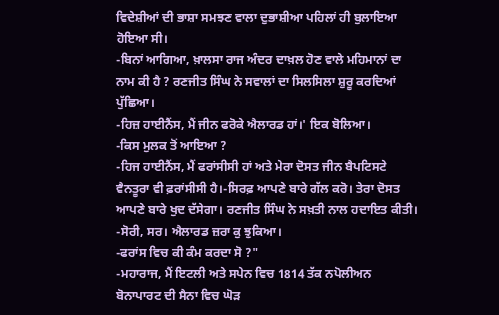ਵਿਦੇਸ਼ੀਆਂ ਦੀ ਭਾਸ਼ਾ ਸਮਝਣ ਵਾਲਾ ਦੁਭਾਸ਼ੀਆ ਪਹਿਲਾਂ ਹੀ ਬੁਲਾਇਆ ਹੋਇਆ ਸੀ।
-ਬਿਨਾਂ ਆਗਿਆ, ਖ਼ਾਲਸਾ ਰਾਜ ਅੰਦਰ ਦਾਖ਼ਲ ਹੋਣ ਵਾਲੇ ਮਹਿਮਾਨਾਂ ਦਾ ਨਾਮ ਕੀ ਹੈ ? ਰਣਜੀਤ ਸਿੰਘ ਨੇ ਸਵਾਲਾਂ ਦਾ ਸਿਲਸਿਲਾ ਸ਼ੁਰੂ ਕਰਦਿਆਂ ਪੁੱਛਿਆ।
-ਹਿਜ਼ ਹਾਈਨੈਂਸ, ਮੈਂ ਜੀਨ ਫਰੋਕੇ ਐਲਾਰਡ ਹਾਂ।' ਇਕ ਬੋਲਿਆ।
-ਕਿਸ ਮੁਲਕ ਤੋਂ ਆਇਆ ?
-ਹਿਜ ਹਾਈਨੈਂਸ, ਮੈਂ ਫਰਾਂਸੀਸੀ ਹਾਂ ਅਤੇ ਮੇਰਾ ਦੋਸਤ ਜੀਨ ਬੈਪਟਿਸਟੇ ਵੈਨਤੂਰਾ ਵੀ ਫ਼ਰਾਂਸੀਸੀ ਹੈ।-ਸਿਰਫ਼ ਆਪਣੇ ਬਾਰੇ ਗੱਲ ਕਰੋ। ਤੇਰਾ ਦੋਸਤ ਆਪਣੇ ਬਾਰੇ ਖੁਦ ਦੱਸੇਗਾ। ਰਣਜੀਤ ਸਿੰਘ ਨੇ ਸਖ਼ਤੀ ਨਾਲ ਹਦਾਇਤ ਕੀਤੀ।
-ਸੋਰੀ, ਸਰ। ਐਲਾਰਡ ਜ਼ਰਾ ਕੁ ਝੁਕਿਆ।
-ਫਰਾਂਸ ਵਿਚ ਕੀ ਕੰਮ ਕਰਦਾ ਸੋ ?"
-ਮਹਾਰਾਜ, ਮੈਂ ਇਟਲੀ ਅਤੇ ਸਪੇਨ ਵਿਚ 1814 ਤੱਕ ਨਪੋਲੀਅਨ ਬੋਨਾਪਾਰਟ ਦੀ ਸੈਨਾ ਵਿਚ ਘੋੜ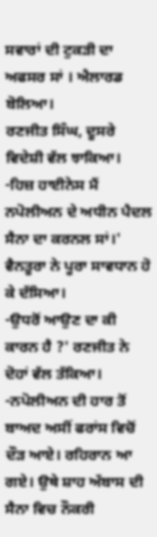ਸਵਾਰਾਂ ਦੀ ਟੁਕੜੀ ਦਾ ਅਫਸਰ ਸਾਂ । ਐਲਾਰਡ ਬੋਲਿਆ।
ਰਣਜੀਤ ਸਿੰਘ, ਦੂਸਰੇ ਵਿਦੇਸ਼ੀ ਵੱਲ ਝਾਕਿਆ।
-ਹਿਜ਼ ਹਾਈਨੇਸ ਮੈਂ ਨਪੋਲੀਅਨ ਦੇ ਅਧੀਨ ਪੈਦਲ ਸੈਨਾ ਦਾ ਕਰਨਲ ਸਾਂ।' ਵੈਨਤੂਰਾ ਨੇ ਪੂਰਾ ਸਾਵਧਾਨ ਹੋ ਕੇ ਦੱਸਿਆ।
-ਉਧਰੋਂ ਆਉਣ ਦਾ ਕੀ ਕਾਰਨ ਹੈ ?' ਰਣਜੀਤ ਨੇ ਦੋਹਾਂ ਵੱਲ ਤੱਕਿਆ।
-ਨਪੋਲੀਅਨ ਦੀ ਹਾਰ ਤੋਂ ਬਾਅਦ ਅਸੀਂ ਫਰਾਂਸ ਵਿਚੋਂ ਦੌੜ ਆਏ। ਰਹਿਰਾਨ ਆ ਗਏ। ਉਥੇ ਸ਼ਾਹ ਅੱਬਾਸ ਦੀ ਸੈਨਾ ਵਿਚ ਨੌਕਰੀ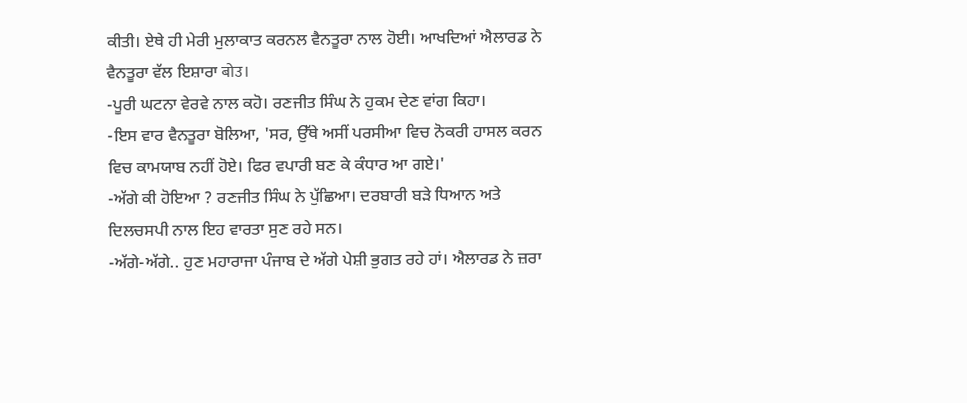ਕੀਤੀ। ਏਥੇ ਹੀ ਮੇਰੀ ਮੁਲਾਕਾਤ ਕਰਨਲ ਵੈਨਤੂਰਾ ਨਾਲ ਹੋਈ। ਆਖਦਿਆਂ ਐਲਾਰਡ ਨੇ ਵੈਨਤੂਰਾ ਵੱਲ ਇਸ਼ਾਰਾ बोउ।
-ਪੂਰੀ ਘਟਨਾ ਵੇਰਵੇ ਨਾਲ ਕਹੋ। ਰਣਜੀਤ ਸਿੰਘ ਨੇ ਹੁਕਮ ਦੇਣ ਵਾਂਗ ਕਿਹਾ।
-ਇਸ ਵਾਰ ਵੈਨਤੂਰਾ ਬੋਲਿਆ, 'ਸਰ, ਉੱਥੇ ਅਸੀਂ ਪਰਸੀਆ ਵਿਚ ਨੋਕਰੀ ਹਾਸਲ ਕਰਨ ਵਿਚ ਕਾਮਯਾਬ ਨਹੀਂ ਹੋਏ। ਫਿਰ ਵਪਾਰੀ ਬਣ ਕੇ ਕੰਧਾਰ ਆ ਗਏ।'
-ਅੱਗੇ ਕੀ ਹੋਇਆ ? ਰਣਜੀਤ ਸਿੰਘ ਨੇ ਪੁੱਛਿਆ। ਦਰਬਾਰੀ ਬੜੇ ਧਿਆਨ ਅਤੇ ਦਿਲਚਸਪੀ ਨਾਲ ਇਹ ਵਾਰਤਾ ਸੁਣ ਰਹੇ ਸਨ।
-ਅੱਗੇ-ਅੱਗੇ.. ਹੁਣ ਮਹਾਰਾਜਾ ਪੰਜਾਬ ਦੇ ਅੱਗੇ ਪੇਸ਼ੀ ਭੁਗਤ ਰਹੇ ਹਾਂ। ਐਲਾਰਡ ਨੇ ਜ਼ਰਾ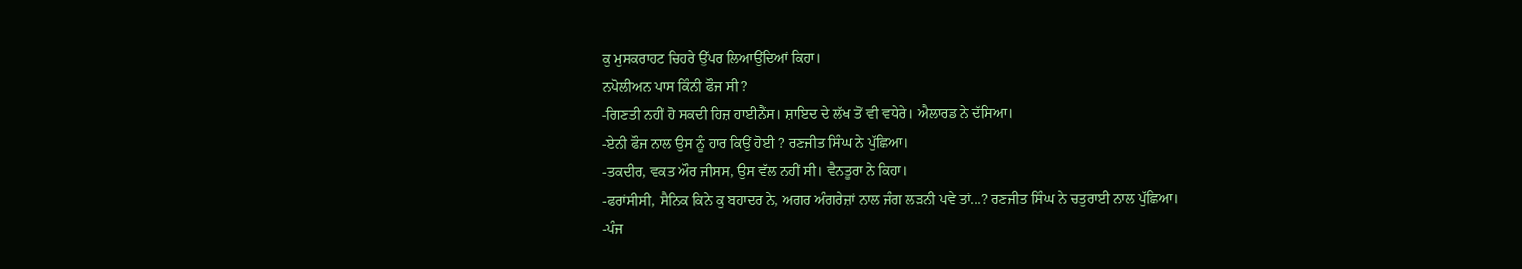ਕੁ ਮੁਸਕਰਾਹਟ ਚਿਹਰੇ ਉੱਪਰ ਲਿਆਉਂਦਿਆਂ ਕਿਹਾ।
ਨਪੋਲੀਅਨ ਪਾਸ ਕਿੰਨੀ ਫੌਜ ਸੀ?
-ਗਿਣਤੀ ਨਹੀਂ ਹੋ ਸਕਦੀ ਹਿਜ਼ ਹਾਈਨੈਂਸ। ਸ਼ਾਇਦ ਦੇ ਲੱਖ ਤੋਂ ਵੀ ਵਧੇਰੇ। ਐਲਾਰਡ ਨੇ ਦੱਸਿਆ।
-ਏਨੀ ਫੌਜ ਨਾਲ ਉਸ ਨੂੰ ਹਾਰ ਕਿਉਂ ਹੋਈ ? ਰਣਜੀਤ ਸਿੰਘ ਨੇ ਪੁੱਛਿਆ।
-ਤਕਦੀਰ, ਵਕਤ ਔਰ ਜੀਸਸ, ਉਸ ਵੱਲ ਨਹੀਂ ਸੀ। ਵੈਨਤੂਰਾ ਨੇ ਕਿਹਾ।
-ਫਰਾਂਸੀਸੀ, ਸੈਨਿਕ ਕਿਨੇ ਕੁ ਬਹਾਦਰ ਨੇ, ਅਗਰ ਅੰਗਰੇਜ਼ਾਂ ਨਾਲ ਜੰਗ ਲੜਨੀ ਪਵੇ ਤਾਂ...? ਰਣਜੀਤ ਸਿੰਘ ਨੇ ਚਤੁਰਾਈ ਨਾਲ ਪੁੱਛਿਆ।
-ਪੰਜ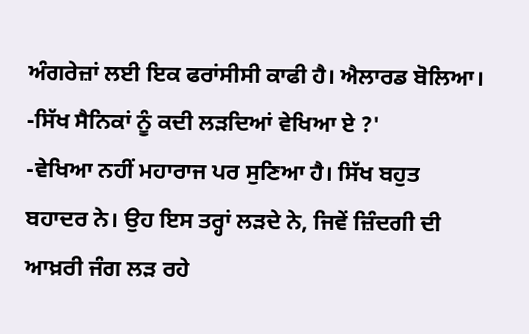ਅੰਗਰੇਜ਼ਾਂ ਲਈ ਇਕ ਫਰਾਂਸੀਸੀ ਕਾਫੀ ਹੈ। ਐਲਾਰਡ ਬੋਲਿਆ।
-ਸਿੱਖ ਸੈਨਿਕਾਂ ਨੂੰ ਕਦੀ ਲੜਦਿਆਂ ਵੇਖਿਆ ਏ ?'
-ਵੇਖਿਆ ਨਹੀਂ ਮਹਾਰਾਜ ਪਰ ਸੁਣਿਆ ਹੈ। ਸਿੱਖ ਬਹੁਤ ਬਹਾਦਰ ਨੇ। ਉਹ ਇਸ ਤਰ੍ਹਾਂ ਲੜਦੇ ਨੇ, ਜਿਵੇਂ ਜ਼ਿੰਦਗੀ ਦੀ ਆਖ਼ਰੀ ਜੰਗ ਲੜ ਰਹੇ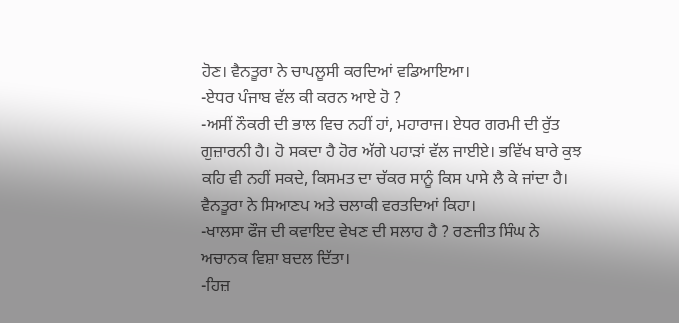ਹੋਣ। ਵੈਨਤੂਰਾ ਨੇ ਚਾਪਲੂਸੀ ਕਰਦਿਆਂ ਵਡਿਆਇਆ।
-ਏਧਰ ਪੰਜਾਬ ਵੱਲ ਕੀ ਕਰਨ ਆਏ ਹੋ ?
-ਅਸੀਂ ਨੌਕਰੀ ਦੀ ਭਾਲ ਵਿਚ ਨਹੀਂ ਹਾਂ, ਮਹਾਰਾਜ। ਏਧਰ ਗਰਮੀ ਦੀ ਰੁੱਤ ਗੁਜ਼ਾਰਨੀ ਹੈ। ਹੋ ਸਕਦਾ ਹੈ ਹੋਰ ਅੱਗੇ ਪਹਾੜਾਂ ਵੱਲ ਜਾਈਏ। ਭਵਿੱਖ ਬਾਰੇ ਕੁਝ ਕਹਿ ਵੀ ਨਹੀਂ ਸਕਦੇ, ਕਿਸਮਤ ਦਾ ਚੱਕਰ ਸਾਨੂੰ ਕਿਸ ਪਾਸੇ ਲੈ ਕੇ ਜਾਂਦਾ ਹੈ। ਵੈਨਤੂਰਾ ਨੇ ਸਿਆਣਪ ਅਤੇ ਚਲਾਕੀ ਵਰਤਦਿਆਂ ਕਿਹਾ।
-ਖਾਲਸਾ ਫੌਜ ਦੀ ਕਵਾਇਦ ਵੇਖਣ ਦੀ ਸਲਾਹ ਹੈ ? ਰਣਜੀਤ ਸਿੰਘ ਨੇ ਅਚਾਨਕ ਵਿਸ਼ਾ ਬਦਲ ਦਿੱਤਾ।
-ਹਿਜ਼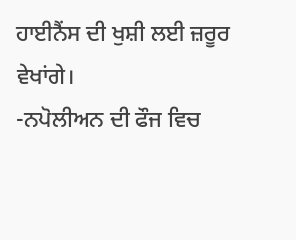ਹਾਈਨੈਂਸ ਦੀ ਖੁਸ਼ੀ ਲਈ ਜ਼ਰੂਰ ਵੇਖਾਂਗੇ।
-ਨਪੋਲੀਅਨ ਦੀ ਫੌਜ ਵਿਚ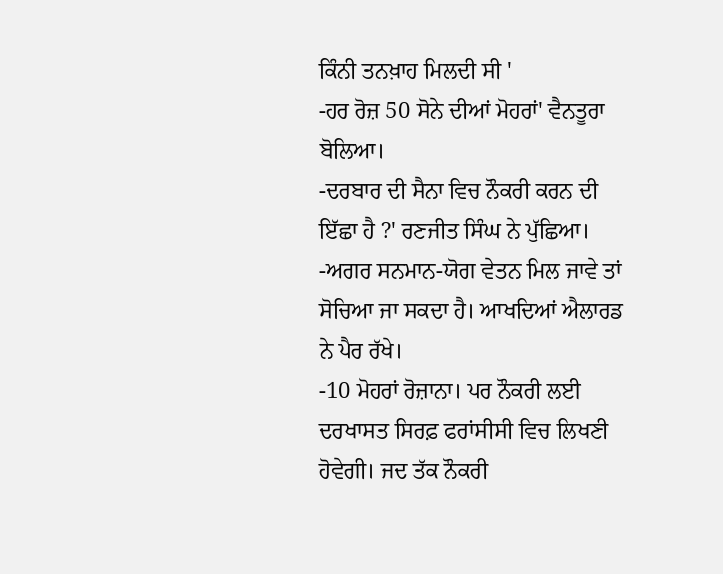ਕਿੰਨੀ ਤਨਖ਼ਾਹ ਮਿਲਦੀ ਸੀ '
-ਹਰ ਰੋਜ਼ 50 ਸੋਨੇ ਦੀਆਂ ਮੋਹਰਾਂ' ਵੈਨਤੂਰਾ ਬੋਲਿਆ।
-ਦਰਬਾਰ ਦੀ ਸੈਨਾ ਵਿਚ ਨੌਕਰੀ ਕਰਨ ਦੀ ਇੱਛਾ ਹੈ ?' ਰਣਜੀਤ ਸਿੰਘ ਨੇ ਪੁੱਛਿਆ।
-ਅਗਰ ਸਨਮਾਨ-ਯੋਗ ਵੇਤਨ ਮਿਲ ਜਾਵੇ ਤਾਂ ਸੋਚਿਆ ਜਾ ਸਕਦਾ ਹੈ। ਆਖਦਿਆਂ ਐਲਾਰਡ ਨੇ ਪੈਰ ਰੱਖੇ।
-10 ਮੋਹਰਾਂ ਰੋਜ਼ਾਨਾ। ਪਰ ਨੌਕਰੀ ਲਈ ਦਰਖਾਸਤ ਸਿਰਫ਼ ਫਰਾਂਸੀਸੀ ਵਿਚ ਲਿਖਣੀ ਹੋਵੇਗੀ। ਜਦ ਤੱਕ ਨੌਕਰੀ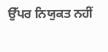ਉੱਪਰ ਨਿਯੁਕਤ ਨਹੀਂ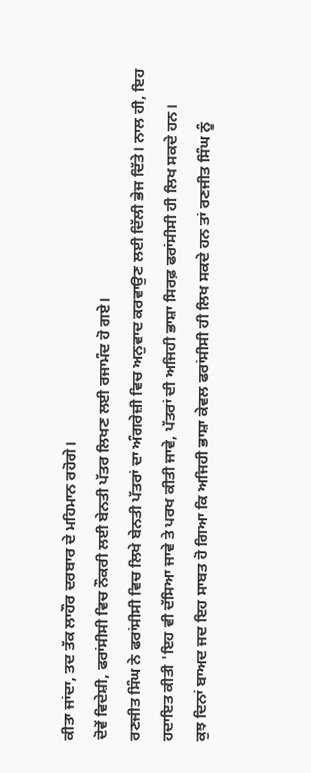ਕੀਤਾ ਜਾਂਦਾ, ਤਦ ਤੱਕ ਲਾਹੌਰ ਦਰਬਾਰ ਦੇ ਮਹਿਮਾਨ ਰਹੋਗੇ।
ਦੋਵੇਂ ਵਿਦੇਸ਼ੀ, ਫਰਾਂਸੀਸੀ ਵਿਚ ਨੌਕਰੀ ਲਈ ਬੇਨਤੀ ਪੱਤਰ ਲਿਖਣ ਲਈ ਰਜਾਮੰਦ ਹੋ ਗਏ।
ਰਣਜੀਤ ਸਿੰਘ ਨੇ ਫਰਾਂਸੀਸੀ ਵਿਚ ਲਿਖੇ ਬੇਨਤੀ ਪੱਤਰਾਂ ਦਾ ਅੰਗਰੇਜ਼ੀ ਵਿਚ ਅਨੁਵਾਦ ਕਰਵਾਉਣ ਲਈ ਦਿੱਲੀ ਭੇਜ ਦਿੱਤੇ। ਨਾਲ ਹੀ, ਇਹ ਹਦਾਇਤ ਕੀਤੀ 'ਇਹ ਵੀ ਦੱਸਿਆ ਜਾਵੇ ਤੇ ਪਰਖ ਕੀਤੀ ਜਾਵੇ, ਪੱਤਰਾਂ ਦੀ ਅਜਿਹੀ ਭਾਸ਼ਾ ਸਿਰਫ਼ ਫਰਾਂਸੀਸੀ ਹੀ ਲਿਖ ਸਕਦੇ ਹਨ।
ਕੁਝ ਦਿਨਾਂ ਬਾਅਦ ਜਦ ਇਹ ਸਾਬਤ ਹੋ ਗਿਆ ਕਿ ਅਜਿਹੀ ਭਾਸ਼ਾ ਕੇਵਲ ਫਰਾਂਸੀਸੀ ਹੀ ਲਿਖ ਸਕਦੇ ਹਨ ਤਾਂ ਰਣਜੀਤ ਸਿੰਘ ਨੂੰ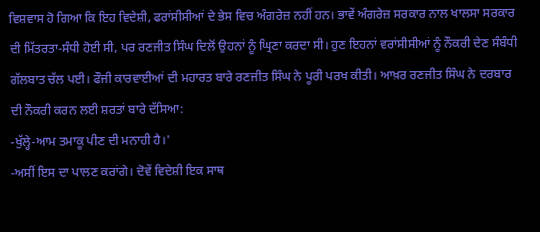ਵਿਸ਼ਵਾਸ ਹੋ ਗਿਆ ਕਿ ਇਹ ਵਿਦੇਸ਼ੀ, ਫਰਾਂਸੀਸੀਆਂ ਦੇ ਭੇਸ ਵਿਚ ਅੰਗਰੇਜ਼ ਨਹੀਂ ਹਨ। ਭਾਵੇਂ ਅੰਗਰੇਜ਼ ਸਰਕਾਰ ਨਾਲ ਖਾਲਸਾ ਸਰਕਾਰ ਦੀ ਮਿੱਤਰਤਾ-ਸੰਧੀ ਹੋਈ ਸੀ, ਪਰ ਰਣਜੀਤ ਸਿੰਘ ਦਿਲੋਂ ਉਹਨਾਂ ਨੂੰ ਘ੍ਰਿਣਾ ਕਰਦਾ ਸੀ। ਹੁਣ ਇਹਨਾਂ ਵਰਾਂਸੀਸੀਆਂ ਨੂੰ ਨੌਕਰੀ ਦੇਣ ਸੰਬੰਧੀ ਗੱਲਬਾਤ ਚੱਲ ਪਈ। ਫੌਜੀ ਕਾਰਵਾਈਆਂ ਦੀ ਮਹਾਰਤ ਬਾਰੇ ਰਣਜੀਤ ਸਿੰਘ ਨੇ ਪੂਰੀ ਪਰਖ ਕੀਤੀ। ਆਖ਼ਰ ਰਣਜੀਤ ਸਿੰਘ ਨੇ ਦਰਬਾਰ ਦੀ ਨੌਕਰੀ ਕਰਨ ਲਈ ਸ਼ਰਤਾਂ ਬਾਰੇ ਦੱਸਿਆ:
-ਖੁੱਲ੍ਹੇ-ਆਮ ਤਮਾਕੂ ਪੀਣ ਦੀ ਮਨਾਹੀ ਹੈ।'
-ਅਸੀਂ ਇਸ ਦਾ ਪਾਲਣ ਕਰਾਂਗੇ। ਦੋਵੇਂ ਵਿਦੇਸ਼ੀ ਇਕ ਸਾਥ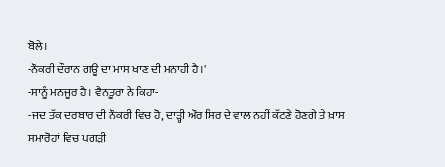ਬੋਲੇ।
-ਨੌਕਰੀ ਦੌਰਾਨ ਗਊ ਦਾ ਮਾਸ ਖਾਣ ਦੀ ਮਨਾਹੀ ਹੈ।'
-ਸਾਨੂੰ ਮਨਜੂਰ ਹੈ। ਵੈਨਤੂਰਾ ਨੇ ਕਿਹਾ-
-ਜਦ ਤੱਕ ਦਰਬਾਰ ਦੀ ਨੌਕਰੀ ਵਿਚ ਹੋ, ਦਾੜ੍ਹੀ ਔਰ ਸਿਰ ਦੇ ਵਾਲ ਨਹੀਂ ਕੱਟਣੇ ਹੋਣਗੇ ਤੇ ਖ਼ਾਸ ਸਮਾਰੋਹਾਂ ਵਿਚ ਪਗੜੀ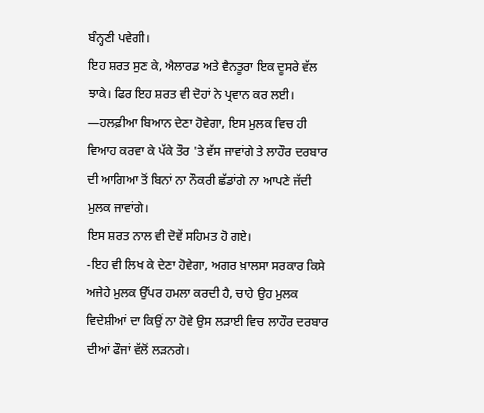ਬੰਨ੍ਹਣੀ ਪਵੇਗੀ।
ਇਹ ਸ਼ਰਤ ਸੁਣ ਕੇ, ਐਲਾਰਡ ਅਤੇ ਵੈਨਤੂਰਾ ਇਕ ਦੂਸਰੇ ਵੱਲ ਝਾਕੇ। ਫਿਰ ਇਹ ਸ਼ਰਤ ਵੀ ਦੋਹਾਂ ਨੇ ਪ੍ਰਵਾਨ ਕਰ ਲਈ।
—ਹਲਫ਼ੀਆ ਬਿਆਨ ਦੇਣਾ ਹੋਵੇਗਾ, ਇਸ ਮੁਲਕ ਵਿਚ ਹੀ ਵਿਆਹ ਕਰਵਾ ਕੇ ਪੱਕੇ ਤੌਰ 'ਤੇ ਵੱਸ ਜਾਵਾਂਗੇ ਤੇ ਲਾਹੌਰ ਦਰਬਾਰ ਦੀ ਆਗਿਆ ਤੋਂ ਬਿਨਾਂ ਨਾ ਨੌਕਰੀ ਛੱਡਾਂਗੇ ਨਾ ਆਪਣੇ ਜੱਦੀ ਮੁਲਕ ਜਾਵਾਂਗੇ।
ਇਸ ਸ਼ਰਤ ਨਾਲ ਵੀ ਦੋਵੇਂ ਸਹਿਮਤ ਹੋ ਗਏ।
-ਇਹ ਵੀ ਲਿਖ ਕੇ ਦੇਣਾ ਹੋਵੇਗਾ, ਅਗਰ ਖ਼ਾਲਸਾ ਸਰਕਾਰ ਕਿਸੇ ਅਜੇਹੇ ਮੁਲਕ ਉੱਪਰ ਹਮਲਾ ਕਰਦੀ ਹੈ, ਚਾਹੇ ਉਹ ਮੁਲਕ ਵਿਦੇਸ਼ੀਆਂ ਦਾ ਕਿਉਂ ਨਾ ਹੋਵੇ ਉਸ ਲੜਾਈ ਵਿਚ ਲਾਹੌਰ ਦਰਬਾਰ ਦੀਆਂ ਫੌਜਾਂ ਵੱਲੋਂ ਲੜਨਗੇ।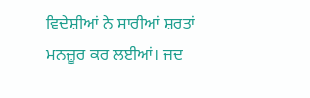ਵਿਦੇਸ਼ੀਆਂ ਨੇ ਸਾਰੀਆਂ ਸ਼ਰਤਾਂ ਮਨਜ਼ੂਰ ਕਰ ਲਈਆਂ। ਜਦ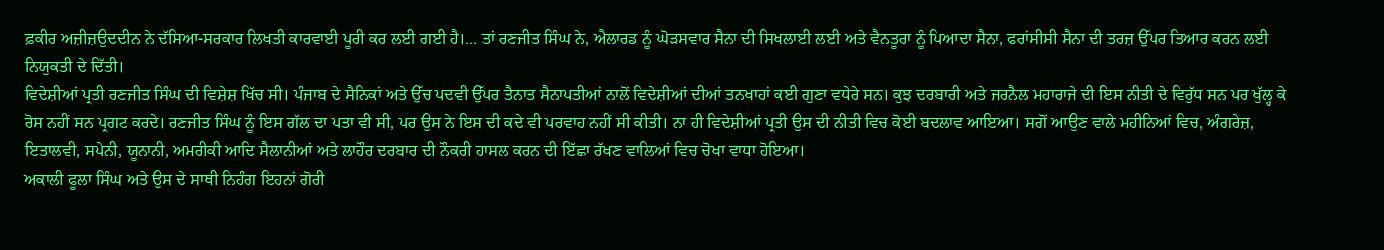ਫ਼ਕੀਰ ਅਜ਼ੀਜ਼ਉਦਦੀਨ ਨੇ ਦੱਸਿਆ-ਸਰਕਾਰ ਲਿਖਤੀ ਕਾਰਵਾਈ ਪੂਰੀ ਕਰ ਲਈ ਗਈ ਹੈ।... ਤਾਂ ਰਣਜੀਤ ਸਿੰਘ ਨੇ, ਐਲਾਰਡ ਨੂੰ ਘੋੜਸਵਾਰ ਸੈਨਾ ਦੀ ਸਿਖਲਾਈ ਲਈ ਅਤੇ ਵੈਨਤੂਰਾ ਨੂੰ ਪਿਆਦਾ ਸੈਨਾ, ਫਰਾਂਸੀਸੀ ਸੈਨਾ ਦੀ ਤਰਜ਼ ਉੱਪਰ ਤਿਆਰ ਕਰਨ ਲਈ ਨਿਯੁਕਤੀ ਦੇ ਦਿੱਤੀ।
ਵਿਦੇਸ਼ੀਆਂ ਪ੍ਰਤੀ ਰਣਜੀਤ ਸਿੰਘ ਦੀ ਵਿਸ਼ੇਸ਼ ਖਿੱਚ ਸੀ। ਪੰਜਾਬ ਦੇ ਸੈਨਿਕਾਂ ਅਤੇ ਉੱਚ ਪਦਵੀ ਉੱਪਰ ਤੈਨਾਤ ਸੈਨਾਪਤੀਆਂ ਨਾਲੋਂ ਵਿਦੇਸ਼ੀਆਂ ਦੀਆਂ ਤਨਖਾਹਾਂ ਕਈ ਗੁਣਾ ਵਧੇਰੇ ਸਨ। ਕੁਝ ਦਰਬਾਰੀ ਅਤੇ ਜਰਨੈਲ ਮਹਾਰਾਜੇ ਦੀ ਇਸ ਨੀਤੀ ਦੇ ਵਿਰੁੱਧ ਸਨ ਪਰ ਖੁੱਲ੍ਹ ਕੇ ਰੋਸ ਨਹੀਂ ਸਨ ਪ੍ਰਗਟ ਕਰਦੇ। ਰਣਜੀਤ ਸਿੰਘ ਨੂੰ ਇਸ ਗੱਲ ਦਾ ਪਤਾ ਵੀ ਸੀ, ਪਰ ਉਸ ਨੇ ਇਸ ਦੀ ਕਦੇ ਵੀ ਪਰਵਾਹ ਨਹੀਂ ਸੀ ਕੀਤੀ। ਨਾ ਹੀ ਵਿਦੇਸ਼ੀਆਂ ਪ੍ਰਤੀ ਉਸ ਦੀ ਨੀਤੀ ਵਿਚ ਕੋਈ ਬਦਲਾਵ ਆਇਆ। ਸਗੋਂ ਆਉਣ ਵਾਲੇ ਮਹੀਨਿਆਂ ਵਿਚ, ਅੰਗਰੇਜ਼, ਇਤਾਲਵੀ, ਸਪੇਨੀ, ਯੂਨਾਨੀ, ਅਮਰੀਕੀ ਆਦਿ ਸੈਲਾਨੀਆਂ ਅਤੇ ਲਾਹੌਰ ਦਰਬਾਰ ਦੀ ਨੌਕਰੀ ਹਾਸਲ ਕਰਨ ਦੀ ਇੱਛਾ ਰੱਖਣ ਵਾਲਿਆਂ ਵਿਚ ਚੋਖਾ ਵਾਧਾ ਹੋਇਆ।
ਅਕਾਲੀ ਫੂਲਾ ਸਿੰਘ ਅਤੇ ਉਸ ਦੇ ਸਾਥੀ ਨਿਹੰਗ ਇਹਨਾਂ ਗੋਰੀ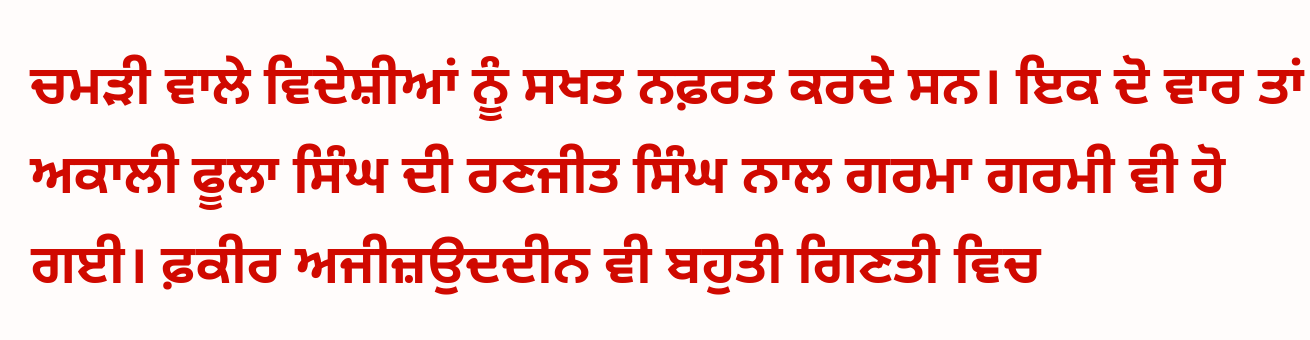ਚਮੜੀ ਵਾਲੇ ਵਿਦੇਸ਼ੀਆਂ ਨੂੰ ਸਖਤ ਨਫ਼ਰਤ ਕਰਦੇ ਸਨ। ਇਕ ਦੋ ਵਾਰ ਤਾਂ ਅਕਾਲੀ ਫੂਲਾ ਸਿੰਘ ਦੀ ਰਣਜੀਤ ਸਿੰਘ ਨਾਲ ਗਰਮਾ ਗਰਮੀ ਵੀ ਹੋ ਗਈ। ਫ਼ਕੀਰ ਅਜੀਜ਼ਉਦਦੀਨ ਵੀ ਬਹੁਤੀ ਗਿਣਤੀ ਵਿਚ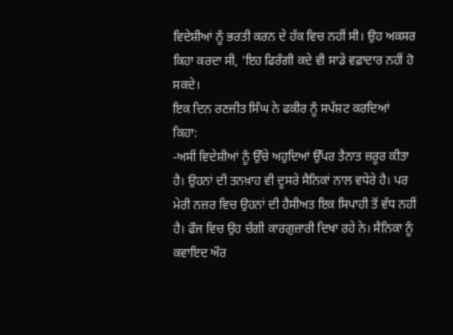ਵਿਦੇਸ਼ੀਆਂ ਨੂੰ ਭਰਤੀ ਕਰਨ ਦੇ ਹੱਕ ਵਿਚ ਨਹੀਂ ਸੀ। ਉਹ ਅਕਸਰ ਕਿਹਾ ਕਰਦਾ ਸੀ, 'ਇਹ ਫਿਰੰਗੀ ਕਦੇ ਵੀ ਸਾਡੇ ਵਫ਼ਾਦਾਰ ਨਹੀਂ ਹੋ ਸਕਦੇ।
ਇਕ ਦਿਨ ਰਣਜੀਤ ਸਿੰਘ ਨੇ ਫਕੀਰ ਨੂੰ ਸਪੱਸ਼ਟ ਕਰਦਿਆਂ ਕਿਹਾ:
-ਅਸੀਂ ਵਿਦੇਸ਼ੀਆਂ ਨੂੰ ਉੱਚੇ ਅਹੁਦਿਆਂ ਉੱਪਰ ਤੈਨਾਤ ਜ਼ਰੂਰ ਕੀਤਾ ਹੈ। ਉਹਨਾਂ ਦੀ ਤਨਖ਼ਾਹ ਵੀ ਦੂਸਰੇ ਸੈਨਿਕਾਂ ਨਾਲ ਵਧੇਰੇ ਹੈ। ਪਰ ਮੇਰੀ ਨਜ਼ਰ ਵਿਚ ਉਹਨਾਂ ਦੀ ਹੈਸੀਅਤ ਇਕ ਸਿਪਾਹੀ ਤੋਂ ਵੱਧ ਨਹੀਂ ਹੈ। ਫੌਜ ਵਿਚ ਉਹ ਚੰਗੀ ਕਾਰਗੁਜ਼ਾਰੀ ਦਿਖਾ ਰਹੇ ਨੇ। ਸੈਨਿਕਾ ਨੂੰ ਕਵਾਇਦ ਔਰ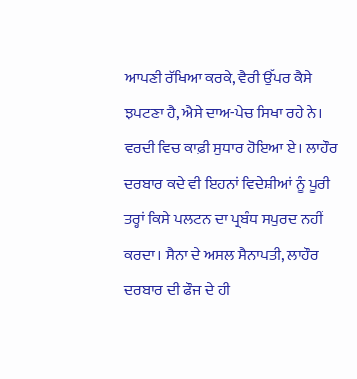ਆਪਣੀ ਰੱਖਿਆ ਕਰਕੇ, ਵੈਰੀ ਉੱਪਰ ਕੈਸੇ ਝਪਟਣਾ ਹੈ, ਐਸੇ ਦਾਅ-ਪੇਚ ਸਿਖਾ ਰਹੇ ਨੇ। ਵਰਦੀ ਵਿਚ ਕਾਫ਼ੀ ਸੁਧਾਰ ਹੋਇਆ ਏ। ਲਾਹੌਰ ਦਰਬਾਰ ਕਦੇ ਵੀ ਇਹਨਾਂ ਵਿਦੇਸ਼ੀਆਂ ਨੂੰ ਪੂਰੀ ਤਰ੍ਹਾਂ ਕਿਸੇ ਪਲਟਨ ਦਾ ਪ੍ਰਬੰਧ ਸਪੁਰਦ ਨਹੀਂ ਕਰਦਾ। ਸੈਨਾ ਦੇ ਅਸਲ ਸੈਨਾਪਤੀ, ਲਾਹੌਰ ਦਰਬਾਰ ਦੀ ਫੌਜ ਦੇ ਹੀ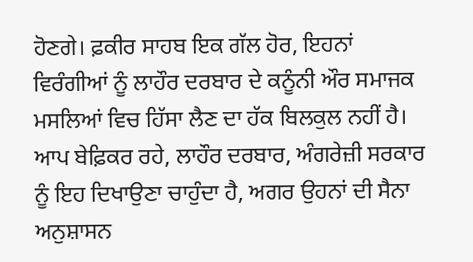ਹੋਣਗੇ। ਫ਼ਕੀਰ ਸਾਹਬ ਇਕ ਗੱਲ ਹੋਰ, ਇਹਨਾਂ ਵਿਰੰਗੀਆਂ ਨੂੰ ਲਾਹੌਰ ਦਰਬਾਰ ਦੇ ਕਨੂੰਨੀ ਔਰ ਸਮਾਜਕ ਮਸਲਿਆਂ ਵਿਚ ਹਿੱਸਾ ਲੈਣ ਦਾ ਹੱਕ ਬਿਲਕੁਲ ਨਹੀਂ ਹੈ। ਆਪ ਬੇਫ਼ਿਕਰ ਰਹੇ, ਲਾਹੌਰ ਦਰਬਾਰ, ਅੰਗਰੇਜ਼ੀ ਸਰਕਾਰ ਨੂੰ ਇਹ ਦਿਖਾਉਣਾ ਚਾਹੁੰਦਾ ਹੈ, ਅਗਰ ਉਹਨਾਂ ਦੀ ਸੈਨਾ ਅਨੁਸ਼ਾਸਨ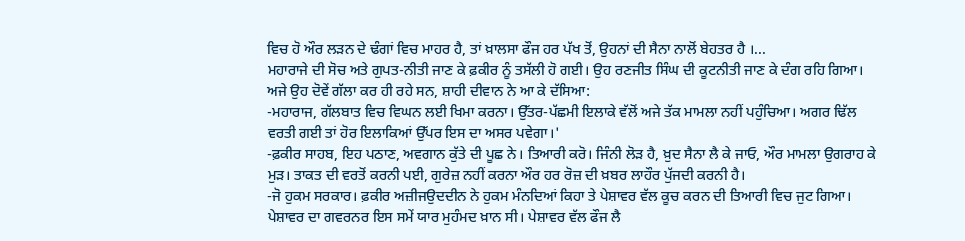ਵਿਚ ਹੋ ਔਰ ਲੜਨ ਦੇ ਢੰਗਾਂ ਵਿਚ ਮਾਹਰ ਹੈ, ਤਾਂ ਖ਼ਾਲਸਾ ਫੌਜ ਹਰ ਪੱਖ ਤੋਂ, ਉਹਨਾਂ ਦੀ ਸੈਨਾ ਨਾਲੋਂ ਬੇਹਤਰ ਹੈ ।...
ਮਹਾਰਾਜੇ ਦੀ ਸੋਚ ਅਤੇ ਗੁਪਤ-ਨੀਤੀ ਜਾਣ ਕੇ ਫ਼ਕੀਰ ਨੂੰ ਤਸੱਲੀ ਹੋ ਗਈ। ਉਹ ਰਣਜੀਤ ਸਿੰਘ ਦੀ ਕੂਟਨੀਤੀ ਜਾਣ ਕੇ ਦੰਗ ਰਹਿ ਗਿਆ। ਅਜੇ ਉਹ ਦੋਵੇਂ ਗੱਲਾ ਕਰ ਹੀ ਰਹੇ ਸਨ, ਸ਼ਾਹੀ ਦੀਵਾਨ ਨੇ ਆ ਕੇ ਦੱਸਿਆ:
-ਮਹਾਰਾਜ, ਗੱਲਬਾਤ ਵਿਚ ਵਿਘਨ ਲਈ ਖਿਮਾ ਕਰਨਾ। ਉੱਤਰ-ਪੱਛਮੀ ਇਲਾਕੇ ਵੱਲੋਂ ਅਜੇ ਤੱਕ ਮਾਮਲਾ ਨਹੀਂ ਪਹੁੰਚਿਆ। ਅਗਰ ਢਿੱਲ ਵਰਤੀ ਗਈ ਤਾਂ ਹੋਰ ਇਲਾਕਿਆਂ ਉੱਪਰ ਇਸ ਦਾ ਅਸਰ ਪਵੇਗਾ।'
-ਫ਼ਕੀਰ ਸਾਹਬ, ਇਹ ਪਠਾਣ, ਅਵਗਾਨ ਕੁੱਤੇ ਦੀ ਪੂਛ ਨੇ। ਤਿਆਰੀ ਕਰੋ। ਜਿੰਨੀ ਲੋੜ ਹੈ, ਖ਼ੁਦ ਸੈਨਾ ਲੈ ਕੇ ਜਾਓ, ਔਰ ਮਾਮਲਾ ਉਗਰਾਹ ਕੇ ਮੁੜ। ਤਾਕਤ ਦੀ ਵਰਤੋਂ ਕਰਨੀ ਪਈ, ਗੁਰੇਜ਼ ਨਹੀਂ ਕਰਨਾ ਔਰ ਹਰ ਰੋਜ਼ ਦੀ ਖ਼ਬਰ ਲਾਹੌਰ ਪੁੱਜਦੀ ਕਰਨੀ ਹੈ।
-ਜੋ ਹੁਕਮ ਸਰਕਾਰ। ਫ਼ਕੀਰ ਅਜ਼ੀਜਉਦਦੀਨ ਨੇ ਹੁਕਮ ਮੰਨਦਿਆਂ ਕਿਹਾ ਤੇ ਪੇਸ਼ਾਵਰ ਵੱਲ ਕੂਚ ਕਰਨ ਦੀ ਤਿਆਰੀ ਵਿਚ ਜੁਟ ਗਿਆ।
ਪੇਸ਼ਾਵਰ ਦਾ ਗਵਰਨਰ ਇਸ ਸਮੇਂ ਯਾਰ ਮੁਹੰਮਦ ਖ਼ਾਨ ਸੀ। ਪੇਸ਼ਾਵਰ ਵੱਲ ਫੌਜ ਲੈ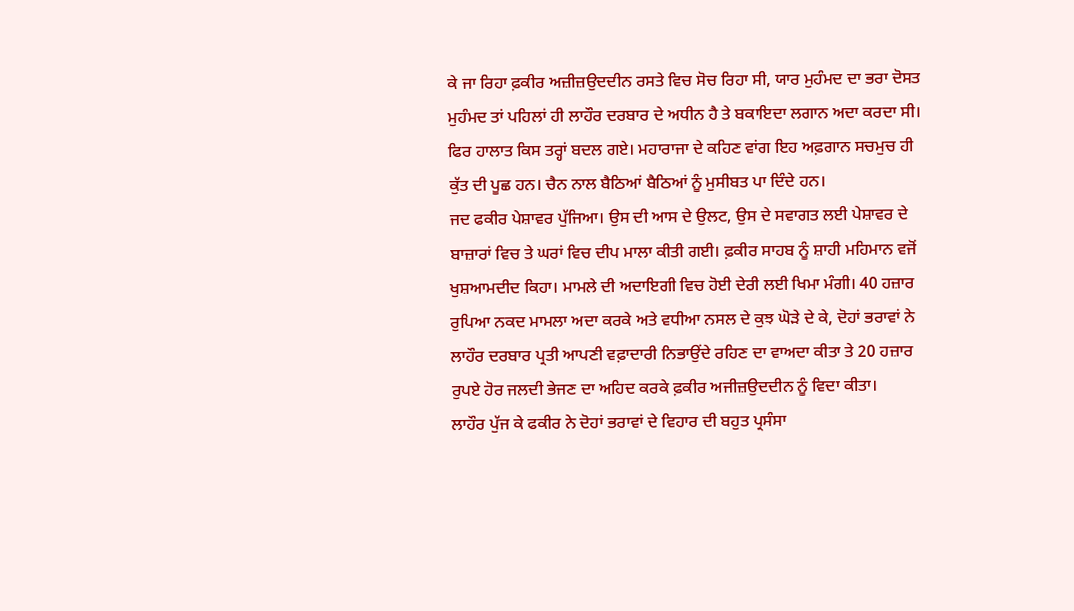ਕੇ ਜਾ ਰਿਹਾ ਫ਼ਕੀਰ ਅਜ਼ੀਜ਼ਉਦਦੀਨ ਰਸਤੇ ਵਿਚ ਸੋਚ ਰਿਹਾ ਸੀ, ਯਾਰ ਮੁਹੰਮਦ ਦਾ ਭਰਾ ਦੋਸਤ ਮੁਹੰਮਦ ਤਾਂ ਪਹਿਲਾਂ ਹੀ ਲਾਹੌਰ ਦਰਬਾਰ ਦੇ ਅਧੀਨ ਹੈ ਤੇ ਬਕਾਇਦਾ ਲਗਾਨ ਅਦਾ ਕਰਦਾ ਸੀ। ਫਿਰ ਹਾਲਾਤ ਕਿਸ ਤਰ੍ਹਾਂ ਬਦਲ ਗਏ। ਮਹਾਰਾਜਾ ਦੇ ਕਹਿਣ ਵਾਂਗ ਇਹ ਅਫ਼ਗਾਨ ਸਚਮੁਚ ਹੀ ਕੁੱਤ ਦੀ ਪੂਛ ਹਨ। ਚੈਨ ਨਾਲ ਬੈਠਿਆਂ ਬੈਠਿਆਂ ਨੂੰ ਮੁਸੀਬਤ ਪਾ ਦਿੰਦੇ ਹਨ।
ਜਦ ਫਕੀਰ ਪੇਸ਼ਾਵਰ ਪੁੱਜਿਆ। ਉਸ ਦੀ ਆਸ ਦੇ ਉਲਟ, ਉਸ ਦੇ ਸਵਾਗਤ ਲਈ ਪੇਸ਼ਾਵਰ ਦੇ ਬਾਜ਼ਾਰਾਂ ਵਿਚ ਤੇ ਘਰਾਂ ਵਿਚ ਦੀਪ ਮਾਲਾ ਕੀਤੀ ਗਈ। ਫ਼ਕੀਰ ਸਾਹਬ ਨੂੰ ਸ਼ਾਹੀ ਮਹਿਮਾਨ ਵਜੋਂ ਖੁਸ਼ਆਮਦੀਦ ਕਿਹਾ। ਮਾਮਲੇ ਦੀ ਅਦਾਇਗੀ ਵਿਚ ਹੋਈ ਦੇਰੀ ਲਈ ਖਿਮਾ ਮੰਗੀ। 40 ਹਜ਼ਾਰ ਰੁਪਿਆ ਨਕਦ ਮਾਮਲਾ ਅਦਾ ਕਰਕੇ ਅਤੇ ਵਧੀਆ ਨਸਲ ਦੇ ਕੁਝ ਘੋੜੇ ਦੇ ਕੇ, ਦੋਹਾਂ ਭਰਾਵਾਂ ਨੇ ਲਾਹੌਰ ਦਰਬਾਰ ਪ੍ਰਤੀ ਆਪਣੀ ਵਫ਼ਾਦਾਰੀ ਨਿਭਾਉਂਦੇ ਰਹਿਣ ਦਾ ਵਾਅਦਾ ਕੀਤਾ ਤੇ 20 ਹਜ਼ਾਰ ਰੁਪਏ ਹੋਰ ਜਲਦੀ ਭੇਜਣ ਦਾ ਅਹਿਦ ਕਰਕੇ ਫ਼ਕੀਰ ਅਜੀਜ਼ਉਦਦੀਨ ਨੂੰ ਵਿਦਾ ਕੀਤਾ।
ਲਾਹੌਰ ਪੁੱਜ ਕੇ ਫਕੀਰ ਨੇ ਦੋਹਾਂ ਭਰਾਵਾਂ ਦੇ ਵਿਹਾਰ ਦੀ ਬਹੁਤ ਪ੍ਰਸੰਸਾ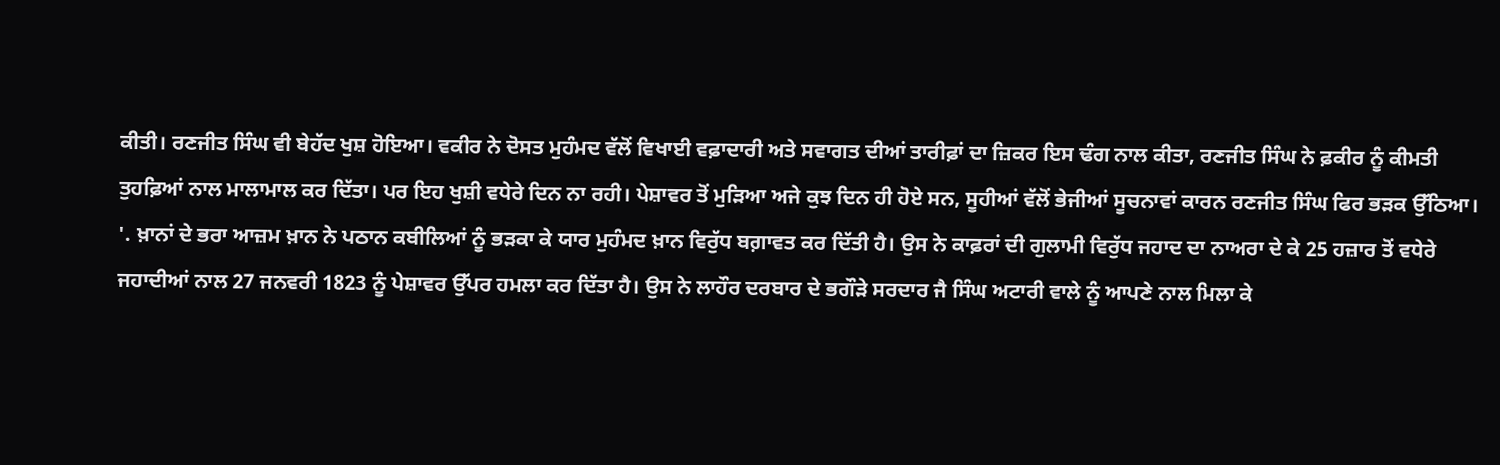ਕੀਤੀ। ਰਣਜੀਤ ਸਿੰਘ ਵੀ ਬੇਹੱਦ ਖੁਸ਼ ਹੋਇਆ। ਵਕੀਰ ਨੇ ਦੋਸਤ ਮੁਹੰਮਦ ਵੱਲੋਂ ਵਿਖਾਈ ਵਫ਼ਾਦਾਰੀ ਅਤੇ ਸਵਾਗਤ ਦੀਆਂ ਤਾਰੀਫ਼ਾਂ ਦਾ ਜ਼ਿਕਰ ਇਸ ਢੰਗ ਨਾਲ ਕੀਤਾ, ਰਣਜੀਤ ਸਿੰਘ ਨੇ ਫ਼ਕੀਰ ਨੂੰ ਕੀਮਤੀ ਤੁਹਫ਼ਿਆਂ ਨਾਲ ਮਾਲਾਮਾਲ ਕਰ ਦਿੱਤਾ। ਪਰ ਇਹ ਖੁਸ਼ੀ ਵਧੇਰੇ ਦਿਨ ਨਾ ਰਹੀ। ਪੇਸ਼ਾਵਰ ਤੋਂ ਮੁੜਿਆ ਅਜੇ ਕੁਝ ਦਿਨ ਹੀ ਹੋਏ ਸਨ, ਸੂਹੀਆਂ ਵੱਲੋਂ ਭੇਜੀਆਂ ਸੂਚਨਾਵਾਂ ਕਾਰਨ ਰਣਜੀਤ ਸਿੰਘ ਫਿਰ ਭੜਕ ਉੱਠਿਆ।
'. ਖ਼ਾਨਾਂ ਦੇ ਭਰਾ ਆਜ਼ਮ ਖ਼ਾਨ ਨੇ ਪਠਾਨ ਕਬੀਲਿਆਂ ਨੂੰ ਭੜਕਾ ਕੇ ਯਾਰ ਮੁਹੰਮਦ ਖ਼ਾਨ ਵਿਰੁੱਧ ਬਗ਼ਾਵਤ ਕਰ ਦਿੱਤੀ ਹੈ। ਉਸ ਨੇ ਕਾਫ਼ਰਾਂ ਦੀ ਗੁਲਾਮੀ ਵਿਰੁੱਧ ਜਹਾਦ ਦਾ ਨਾਅਰਾ ਦੇ ਕੇ 25 ਹਜ਼ਾਰ ਤੋਂ ਵਧੇਰੇ ਜਹਾਦੀਆਂ ਨਾਲ 27 ਜਨਵਰੀ 1823 ਨੂੰ ਪੇਸ਼ਾਵਰ ਉੱਪਰ ਹਮਲਾ ਕਰ ਦਿੱਤਾ ਹੈ। ਉਸ ਨੇ ਲਾਹੌਰ ਦਰਬਾਰ ਦੇ ਭਗੌੜੇ ਸਰਦਾਰ ਜੈ ਸਿੰਘ ਅਟਾਰੀ ਵਾਲੇ ਨੂੰ ਆਪਣੇ ਨਾਲ ਮਿਲਾ ਕੇ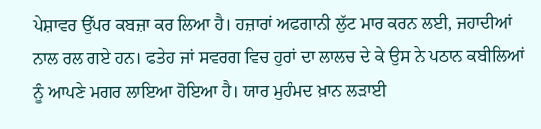ਪੇਸ਼ਾਵਰ ਉੱਪਰ ਕਬਜ਼ਾ ਕਰ ਲਿਆ ਹੈ। ਹਜ਼ਾਰਾਂ ਅਫਗਾਨੀ ਲੁੱਟ ਮਾਰ ਕਰਨ ਲਈ, ਜਹਾਦੀਆਂ ਨਾਲ ਰਲ ਗਏ ਹਨ। ਫਤੇਹ ਜਾਂ ਸਵਰਗ ਵਿਚ ਹੁਰਾਂ ਦਾ ਲਾਲਚ ਦੇ ਕੇ ਉਸ ਨੇ ਪਠਾਨ ਕਬੀਲਿਆਂ ਨੂੰ ਆਪਣੇ ਮਗਰ ਲਾਇਆ ਹੋਇਆ ਹੈ। ਯਾਰ ਮੁਹੰਮਦ ਖ਼ਾਨ ਲੜਾਈ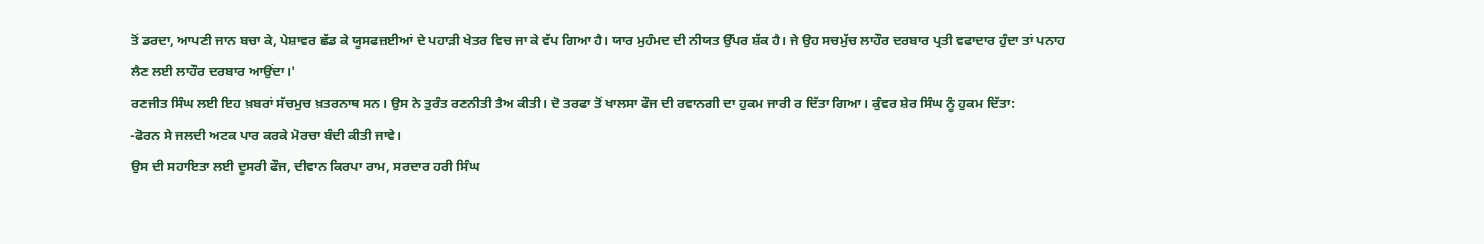ਤੋਂ ਡਰਦਾ, ਆਪਣੀ ਜਾਨ ਬਚਾ ਕੇ, ਪੇਸ਼ਾਵਰ ਛੱਡ ਕੇ ਯੂਸਫਜ਼ਈਆਂ ਦੇ ਪਹਾੜੀ ਖੇਤਰ ਵਿਚ ਜਾ ਕੇ ਵੱਪ ਗਿਆ ਹੈ। ਯਾਰ ਮੁਹੰਮਦ ਦੀ ਨੀਯਤ ਉੱਪਰ ਸ਼ੱਕ ਹੈ। ਜੇ ਉਹ ਸਚਮੁੱਚ ਲਾਹੌਰ ਦਰਬਾਰ ਪ੍ਰਤੀ ਵਫਾਦਾਰ ਹੁੰਦਾ ਤਾਂ ਪਨਾਹ ਲੈਣ ਲਈ ਲਾਹੌਰ ਦਰਬਾਰ ਆਉਂਦਾ।'
ਰਣਜੀਤ ਸਿੰਘ ਲਈ ਇਹ ਖ਼ਬਰਾਂ ਸੱਚਮੁਚ ਖ਼ਤਰਨਾਥ ਸਨ। ਉਸ ਨੇ ਤੁਰੰਤ ਰਣਨੀਤੀ ਤੈਅ ਕੀਤੀ। ਦੋ ਤਰਫਾ ਤੋਂ ਖਾਲਸਾ ਫੌਜ ਦੀ ਰਵਾਨਗੀ ਦਾ ਹੁਕਮ ਜਾਰੀ ਰ ਦਿੱਤਾ ਗਿਆ। ਕੁੰਵਰ ਸ਼ੇਰ ਸਿੰਘ ਨੂੰ ਹੁਕਮ ਦਿੱਤਾ:
-ਫੋਰਨ ਸੇ ਜਲਦੀ ਅਟਕ ਪਾਰ ਕਰਕੇ ਮੋਰਚਾ ਬੰਦੀ ਕੀਤੀ ਜਾਵੇ।
ਉਸ ਦੀ ਸਹਾਇਤਾ ਲਈ ਦੂਸਰੀ ਫੌਜ, ਦੀਵਾਨ ਕਿਰਪਾ ਰਾਮ, ਸਰਦਾਰ ਹਰੀ ਸਿੰਘ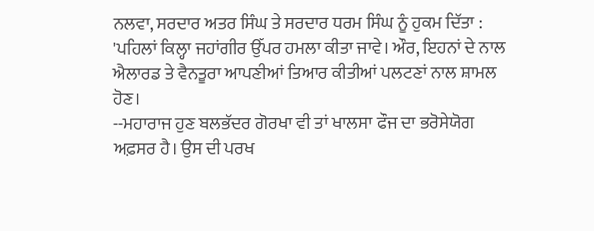ਨਲਵਾ, ਸਰਦਾਰ ਅਤਰ ਸਿੰਘ ਤੇ ਸਰਦਾਰ ਧਰਮ ਸਿੰਘ ਨੂੰ ਹੁਕਮ ਦਿੱਤਾ : 'ਪਹਿਲਾਂ ਕਿਲ੍ਹਾ ਜਹਾਂਗੀਰ ਉੱਪਰ ਹਮਲਾ ਕੀਤਾ ਜਾਵੇ। ਔਰ, ਇਹਨਾਂ ਦੇ ਨਾਲ ਐਲਾਰਡ ਤੇ ਵੈਨਤੂਰਾ ਆਪਣੀਆਂ ਤਿਆਰ ਕੀਤੀਆਂ ਪਲਟਣਾਂ ਨਾਲ ਸ਼ਾਮਲ ਹੋਣ।
--ਮਹਾਰਾਜ ਹੁਣ ਬਲਭੱਦਰ ਗੋਰਖਾ ਵੀ ਤਾਂ ਖਾਲਸਾ ਫੌਜ ਦਾ ਭਰੋਸੇਯੋਗ ਅਫ਼ਸਰ ਹੈ। ਉਸ ਦੀ ਪਰਖ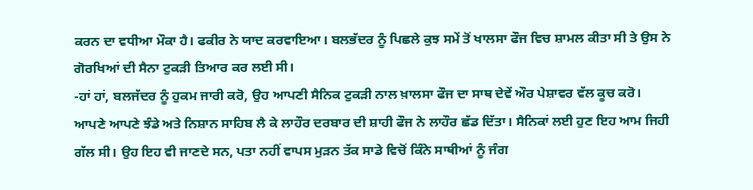ਕਰਨ ਦਾ ਵਧੀਆ ਮੌਕਾ ਹੈ। ਫਕੀਰ ਨੇ ਯਾਦ ਕਰਵਾਇਆ। ਬਲਭੱਦਰ ਨੂੰ ਪਿਛਲੇ ਕੁਝ ਸਮੇਂ ਤੋਂ ਖਾਲਸਾ ਫੌਜ ਵਿਚ ਸ਼ਾਮਲ ਕੀਤਾ ਸੀ ਤੇ ਉਸ ਨੇ ਗੋਰਖਿਆਂ ਦੀ ਸੈਨਾ ਟੁਕੜੀ ਤਿਆਰ ਕਰ ਲਈ ਸੀ।
-ਹਾਂ ਹਾਂ, ਬਲਜੱਦਰ ਨੂੰ ਹੁਕਮ ਜਾਰੀ ਕਰੋ, ਉਹ ਆਪਣੀ ਸੈਨਿਕ ਟੁਕੜੀ ਨਾਲ ਖ਼ਾਲਸਾ ਫੌਜ ਦਾ ਸਾਥ ਦੇਵੇਂ ਔਰ ਪੇਸ਼ਾਵਰ ਵੱਲ ਕੂਚ ਕਰੋ।
ਆਪਣੇ ਆਪਣੇ ਝੰਡੇ ਅਤੇ ਨਿਸ਼ਾਨ ਸਾਹਿਬ ਲੈ ਕੇ ਲਾਹੌਰ ਦਰਬਾਰ ਦੀ ਸ਼ਾਹੀ ਫੌਜ ਨੇ ਲਾਹੌਰ ਛੱਡ ਦਿੱਤਾ। ਸੈਨਿਕਾਂ ਲਈ ਹੁਣ ਇਹ ਆਮ ਜਿਹੀ ਗੱਲ ਸੀ। ਉਹ ਇਹ ਵੀ ਜਾਣਦੇ ਸਨ, ਪਤਾ ਨਹੀਂ ਵਾਪਸ ਮੁੜਨ ਤੱਕ ਸਾਡੇ ਵਿਚੋਂ ਕਿੰਨੇ ਸਾਥੀਆਂ ਨੂੰ ਜੰਗ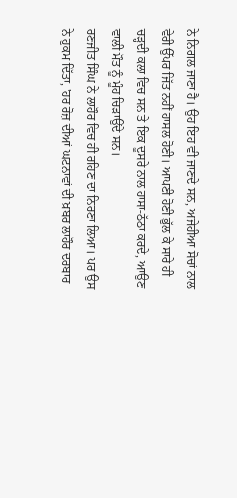ਨੇ ਨਿਗਲ ਜਾਣਾ ਹੈ। ਉਹ ਇਹ ਵੀ ਜਾਣਦੇ ਸਨ, ਅਜੇਹੀਆ ਸੋਚਾਂ ਨਾਲ ਵੇਰੀ ਉੱਪਰ ਜਿੱਤ ਨਹੀਂ ਹਾਸਲ ਹੋਣੀ। ਆਪਣੀ ਹੋਣੀ ਭੁੱਲ ਕੇ ਸਾਰੇ ਹੀ ਚੜ੍ਹਦੀ ਕਲਾ ਵਿਚ ਸਨ ਤੇ ਇਕ ਦੂਸਰੇ ਨਾਲ ਹਾਸਾ-ਠੱਠਾ ਕਰਦੇ, ਆਉਣ ਵਾਲੀ ਮੌਤ ਨੂੰ ਮੂੰਹ ਚਿੜਾਉਂਦੇ ਸਨ।
ਰਣਜੀਤ ਸਿੰਘ ਨੇ ਲਾਹੌਰ ਵਿਚ ਹੀ ਰਹਿਣ ਦਾ ਨਿਰਣਾ ਲਿਆ। ਪਰ ਉਸ ਨੇ ਹੁਕਮ ਦਿੱਤਾ, 'ਹਰ ਰੋਜ਼ ਦੀਆਂ ਘਟਨਾਵਾਂ ਦੀ ਖ਼ਬਰ ਲਾਹੌਰ ਦਰਬਾਰ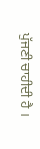ਪੁੱਜਣੀ ਚਾਹੀਦੀ ਹੈ ।